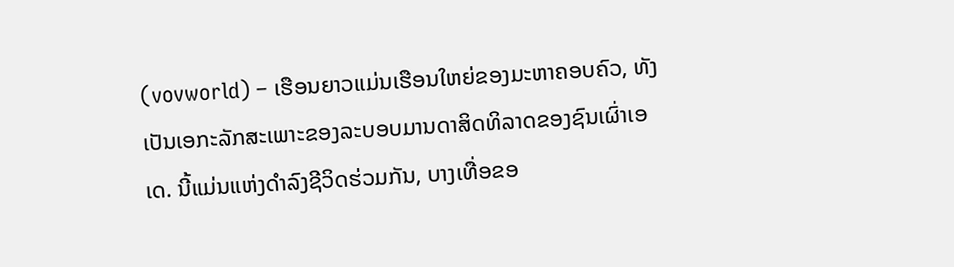(vovworld) – ເຮືອນຍາວແມ່ນເຮືອນໃຫຍ່ຂອງມະຫາຄອບຄົວ, ທັງເປັນເອກະລັກສະເພາະຂອງລະບອບມານດາສິດທິລາດຂອງຊົນເຜົ່າເອເດ. ນີ້ແມ່ນແຫ່ງດຳລົງຊີວິດຮ່ວມກັນ, ບາງເທື່ອຂອ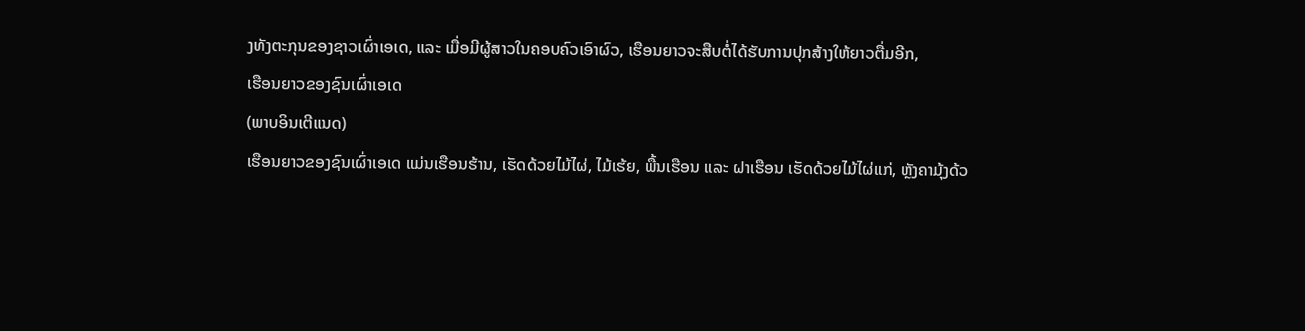ງທັງຕະກຸນຂອງຊາວເຜົ່າເອເດ, ແລະ ເມື່ອມີຜູ້ສາວໃນຄອບຄົວເອົາຜົວ, ເຮືອນຍາວຈະສືບຕໍ່ໄດ້ຮັບການປຸກສ້າງໃຫ້ຍາວຕື່ມອີກ,
ເຮືອນຍາວຂອງຊົນເຜົ່າເອເດ
(ພາບອິນເຕີແນດ)
ເຮືອນຍາວຂອງຊົນເຜົ່າເອເດ ແມ່ນເຮືອນຮ້ານ, ເຮັດດ້ວຍໄມ້ໄຜ່, ໄມ້ເຮ້ຍ, ພື້ນເຮືອນ ແລະ ຝາເຮືອນ ເຮັດດ້ວຍໄມ້ໄຜ່ແກ່, ຫຼັງຄາມຸ້ງດ້ວ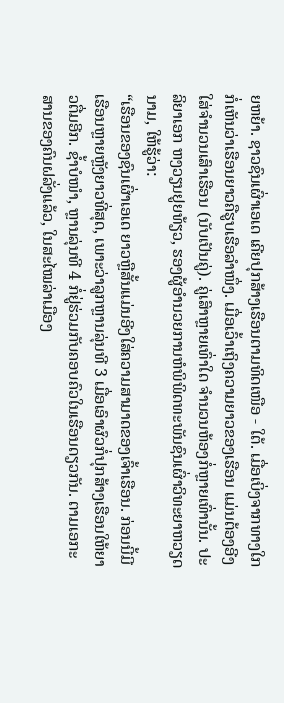ຍຫຍ້າ. ຊາວຊົນເຜົ່າເອເດ ເຄີຍປຸກສ້າງເຮືອນຕາມທິດເໜືອ - ໃຕ້. ເມື່ອເບິ່ງຈາກທາງໃກກໍ່ເຫັນວ່າເຮືອນຍາວຄືຮູບເຮືອລຳໜຶ່ງ. ເມື່ອເວົ້າເຖິງຄວາມຍາວຂອງເຮືອນ ແມ່ນຕ້ອງອີງໃສ່ຈຳນວນເສົາເຮືອນ (ນັບເປັນຄູ່). ຄູ່ເສົາຫຼາຍເທົ່າໃດ ຈຳນວນຫ້ອງກໍ່ຫຼາຍເທົ່ານັ້ນ. ປະລິຍາເອກ ຫງວຽນຢູຍທ້ຽວ, ຮອງຜູ້ອຳນວຍການຫໍພິພິດທະພັນຊົນເຜົ່າວິທະຍາຫວຽດນາມ, ໃຫ້ຮູ້ວ່າ:
“ເຮືອນຂອງຊົນເຜົ່າເອເດ ຍາວຫຼືສັ້ນແມ່ນອີງໃສ່ຄວາມສາມາດຂອງເຈົ້າເຮືອນ. ກ່ອນນີ້ມີເຮືອນຫຼາຍຫຼັງຍາວທີ່ສຸດ, ເພາະວ່າລູກຫຼານລຸ່ນທີ 3 ເມື່ອເອົາຜົວກໍ່ປຸກສ້າງເຮືອນໃຫ້ຍາວຕື່ມອີກ. ຊ້ຳບໍໜຳ, ຫຼານລຸ່ນທີ 4 ກໍ່ຢູ່ຮ່ວມກັບຄອບຄົວໃນເຮືອນດຽວກັນ. ຕາມເອກະສານຂອງຄົນຝລັ່ງແລ້ວ, ໃນສະໄໝລ່າເມືອງ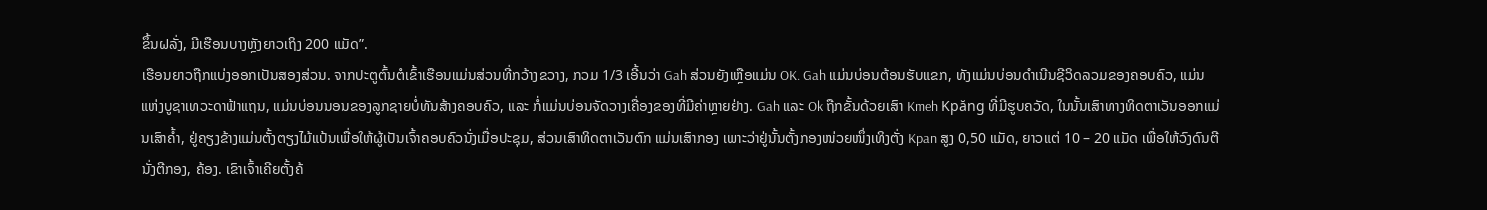ຂຶ້ນຝລັ່ງ, ມີເຮືອນບາງຫຼັງຍາວເຖິງ 200 ແມັດ”.
ເຮືອນຍາວຖືກແບ່ງອອກເປັນສອງສ່ວນ. ຈາກປະຕູຕົ້ນຕໍເຂົ້າເຮືອນແມ່ນສ່ວນທີ່ກວ້າງຂວາງ, ກວມ 1/3 ເອີ້ນວ່າ Gah ສ່ວນຍັງເຫຼືອແມ່ນ OK. Gah ແມ່ນບ່ອນຕ້ອນຮັບແຂກ, ທັງແມ່ນບ່ອນດຳເນີນຊີວິດລວມຂອງຄອບຄົວ, ແມ່ນແຫ່ງບູຊາເທວະດາຟ້າແຖນ, ແມ່ນບ່ອນນອນຂອງລູກຊາຍບໍ່ທັນສ້າງຄອບຄົວ, ແລະ ກໍ່ແມ່ນບ່ອນຈັດວາງເຄື່ອງຂອງທີ່ມີຄ່າຫຼາຍຢ່າງ. Gah ແລະ Ok ຖືກຂັ້ນດ້ວຍເສົາ Kmeh Kpăng ທີ່ມີຮູບຄວັດ, ໃນນັ້ນເສົາທາງທິດຕາເວັນອອກແມ່ນເສົາຄ້ຳ, ຢູ່ຄຽງຂ້າງແມ່ນຕັ້ງຕຽງໄມ້ແປ້ນເພື່ອໃຫ້ຜູ້ເປັນເຈົ້າຄອບຄົວນັ່ງເມື່ອປະຊຸມ, ສ່ວນເສົາທິດຕາເວັນຕົກ ແມ່ນເສົາກອງ ເພາະວ່າຢູ່ນັ້ນຕັ້ງກອງໜ່ວຍໜຶ່ງເທິງຕັ່ງ Kpan ສູງ 0,50 ແມັດ, ຍາວແຕ່ 10 – 20 ແມັດ ເພື່ອໃຫ້ວົງດົນຕີນັ່ງຕີກອງ, ຄ້ອງ. ເຂົາເຈົ້າເຄີຍຕັ້ງຄ້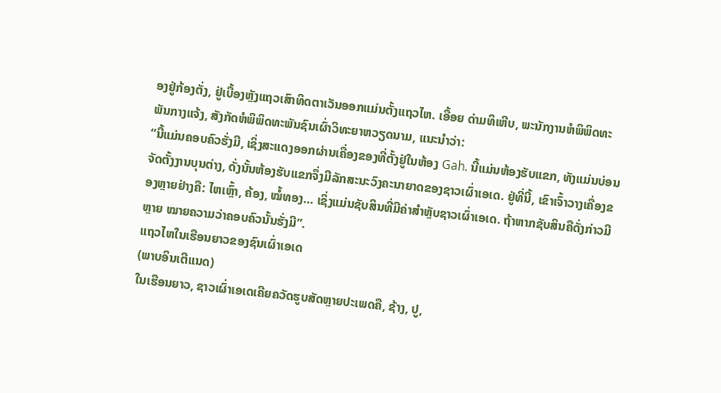ອງຢູ່ກ້ອງຕັ່ງ, ຢູ່ເບື້ອງຫຼັງແຖວເສົາທິດຕາເວັນອອກແມ່ນຕັ້ງແຖວໄຫ. ເອື້ອຍ ດ່າມທິເຫີບ, ພະນັກງານຫໍພິພິດທະພັນກາງແຈ້ງ, ສັງກັດຫໍພິພິດທະພັນຊົນເຜົ່າວິທະຍາຫວຽດນາມ, ແນະນຳວ່າ:
“ນີ້ແມ່ນຄອບຄົວຮັ່ງມີ, ເຊິ່ງສະແດງອອກຜ່ານເຄື່ອງຂອງທີ່ຕັ້ງຢູ່ໃນຫ້ອງ Gah. ນີ້ແມ່ນຫ້ອງຮັບແຂກ, ທັງແມ່ນບ່ອນຈັດຕັ້ງງານບຸນຕ່າງ, ດັ່ງນັ້ນຫ້ອງຮັບແຂກຈຶ່ງມີລັກສະນະວົງຄະນາຍາດຂອງຊາວເຜົ່າເອເດ. ຢູ່ທີ່ນີ້, ເຂົາເຈົ້າວາງເຄື່ອງຂອງຫຼາຍຢ່າງຄື: ໄຫເຫຼົ້າ, ຄ້ອງ, ໝໍ້ທອງ… ເຊິ່ງແມ່ນຊັບສິນທີ່ມີຄ່າສຳຫຼັບຊາວເຜົ່າເອເດ. ຖ້າຫາກຊັບສິນຄືດັ່ງກ່າວມີຫຼາຍ ໝາຍຄວາມວ່າຄອບຄົວນັ້ນຮັ່ງມີ”.
ແຖວໄຫໃນເຮືອນຍາວຂອງຊົນເຜົ່າເອເດ
(ພາບອິນເຕີແນດ)
ໃນເຮືອນຍາວ, ຊາວເຜົ່າເອເດເຄີຍຄວັດຮູບສັດຫຼາຍປະເພດຄື, ຊ້າງ, ປູ,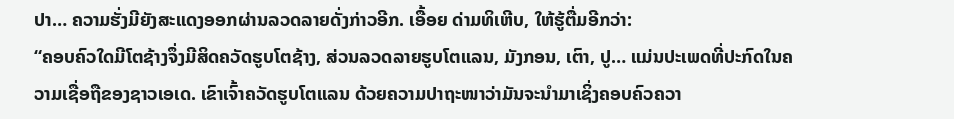ປາ… ຄວາມຮັ່ງມີຍັງສະແດງອອກຜ່ານລວດລາຍດັ່ງກ່າວອີກ. ເອື້ອຍ ດ່າມທິເຫີບ, ໃຫ້ຮູ້ຕື່ມອີກວ່າ:
“ຄອບຄົວໃດມີໂຕຊ້າງຈຶ່ງມີສິດຄວັດຮູບໂຕຊ້າງ, ສ່ວນລວດລາຍຮູບໂຕແລນ, ມັງກອນ, ເຕົາ, ປູ… ແມ່ນປະເພດທີ່ປະກົດໃນຄວາມເຊື່ອຖືຂອງຊາວເອເດ. ເຂົາເຈົ້າຄວັດຮູບໂຕແລນ ດ້ວຍຄວາມປາຖະໜາວ່າມັນຈະນຳມາເຊິ່ງຄອບຄົວຄວາ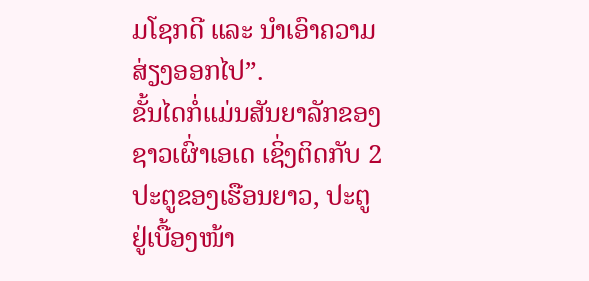ມໂຊກດີ ແລະ ນຳເອົາຄວາມສ່ຽງອອກໄປ”.
ຂັ້ນໄດກໍ່ແມ່ນສັນຍາລັກຂອງຊາວເຜົ່າເອເດ ເຊິ່ງຕິດກັບ 2 ປະຕູຂອງເຮືອນຍາວ, ປະຕູຢູ່ເບື້ອງໜ້າ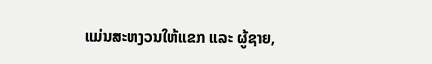ແມ່ນສະຫງວນໃຫ້ແຂກ ແລະ ຜູ້ຊາຍ,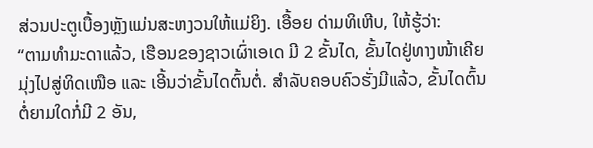ສ່ວນປະຕູເບື້ອງຫຼັງແມ່ນສະຫງວນໃຫ້ແມ່ຍິງ. ເອື້ອຍ ດ່າມທິເຫີບ, ໃຫ້ຮູ້ວ່າ:
“ຕາມທຳມະດາແລ້ວ, ເຮືອນຂອງຊາວເຜົ່າເອເດ ມີ 2 ຂັ້ນໄດ, ຂັ້ນໄດຢູ່ທາງໜ້າເຄີຍມຸ່ງໄປສູ່ທິດເໜືອ ແລະ ເອີ້ນວ່າຂັ້ນໄດຕົ້ນຕໍ່. ສຳລັບຄອບຄົວຮັ່ງມີແລ້ວ, ຂັ້ນໄດຕົ້ນຕໍ່ຍາມໃດກໍ່ມີ 2 ອັນ,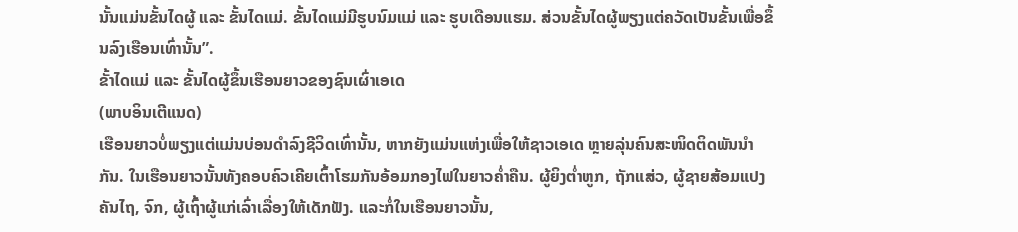ນັ້ນແມ່ນຂັ້ນໄດຜູ້ ແລະ ຂັ້ນໄດແມ່. ຂັ້ນໄດແມ່ມີຮູບນົມແມ່ ແລະ ຮູບເດືອນແຮມ. ສ່ວນຂັ້ນໄດຜູ້ພຽງແຕ່ຄວັດເປັນຂັ້ນເພື່ອຂຶ້ນລົງເຮືອນເທົ່ານັ້ນ”.
ຂັ້າໄດແມ່ ແລະ ຂັ້ນໄດຜູ້ຂຶ້ນເຮືອນຍາວຂອງຊົນເຜົ່າເອເດ
(ພາບອິນເຕີແນດ)
ເຮືອນຍາວບໍ່ພຽງແຕ່ແມ່ນບ່ອນດຳລົງຊີວິດເທົ່ານັ້ນ, ຫາກຍັງແມ່ນແຫ່ງເພື່ອໃຫ້ຊາວເອເດ ຫຼາຍລຸ່ນຄົນສະໜິດຕິດພັນນຳກັນ. ໃນເຮືອນຍາວນັ້ນທັງຄອບຄົວເຄີຍເຕົ້າໂຮມກັນອ້ອມກອງໄຟໃນຍາວຄ່ຳຄືນ. ຜູ້ຍິງຕ່ຳຫູກ, ຖັກແສ່ວ, ຜູ້ຊາຍສ້ອມແປງຄັນໄຖ, ຈົກ, ຜູ້ເຖົ້າຜູ້ແກ່ເລົ່າເລື່ອງໃຫ້ເດັກຟັງ. ແລະກໍ່ໃນເຮືອນຍາວນັ້ນ,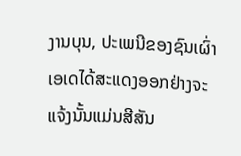ງານບຸນ, ປະເພນີຂອງຊົນເຜົ່າເອເດໄດ້ສະແດງອອກຢ່າງຈະແຈ້ງນັ້ນແມ່ນສີສັນ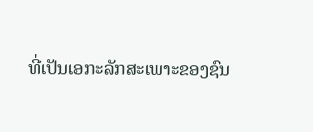ທີ່ເປັນເອກະລັກສະເພາະຂອງຊົນ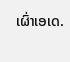ເຜົ່າເອເດ.